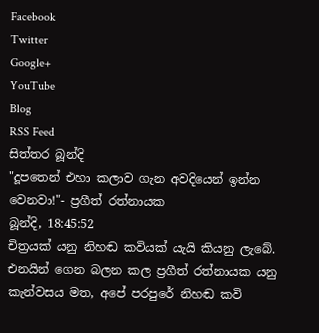Facebook
Twitter
Google+
YouTube
Blog
RSS Feed
සිත්තර බූන්දි
"දූපතෙන් එහා කලාව ගැන අවදියෙන් ඉන්න වෙනවා!"- ප්‍රගීත් රත්නායක
බූන්දි, 18:45:52
චිත්‍රයක් යනු නිහඬ කවියක් යැයි කියනු ලැබේ. එනයින් ගෙන බලන කල ප්‍රගීත් රත්නායක යනු කැන්වසය මත, අපේ පරපුරේ නිහඬ කවි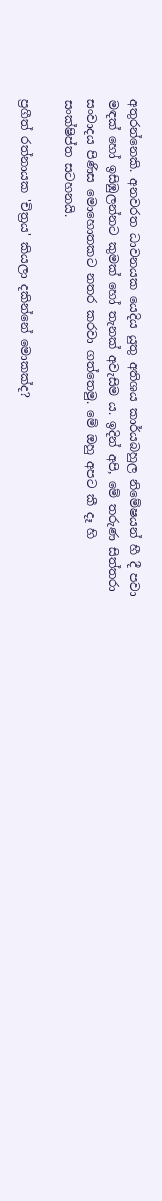අතුරන්නෙකි. අනවරත ධාවනයක යෙදිය යුතු අතිශය කාර්යබහුල නිමේෂයන් හී දී පවා මඳක් හෝ ඉසිඹුලන්නට කුමක් හෝ තැනක් අවැසිම ය. ඉදින් අපි, මේ තරුණ සිත්තරා සංවාදය පිණිස මොහොතකට නතර කරවා ගත්තෙමු. මේ ඔහු අපට කී දෑ හි සංක්ෂිප්ත සටහනයි.

ප්‍රගීත් රත්නායක 'චිත්‍රය' කියලා දකින්නේ මොකක්ද?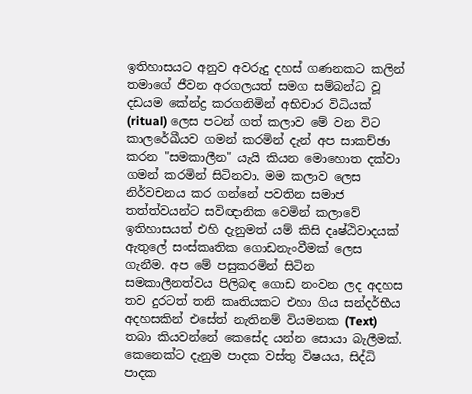ඉතිහාසයට අනුව අවරුදු දහස් ගණනකට කලින් තමාගේ ජීවන අරගලයත් සමග සම්බන්ධ වූ දඩයම කේන්ද්‍ර කරගනිමින් අභිචාර විධියක් (ritual) ලෙස පටන් ගත් කලාව මේ වන විට කාලරේඛීයව ගමන් කරමින් දැන් අප සාකච්ඡා කරන "සමකාලීන" යැයි කියන මොහොත දක්වා ගමන් කරමින් සිටිනවා. මම කලාව ලෙස නිර්වචනය කර ගන්නේ පවතින සමාජ තත්ත්වයන්ට සවිඥානික වෙමින් කලාවේ ඉතිහාසයත් එහි දැනුමත් යම් කිසි දෘෂ්ඨිවාදයක් ඇතුලේ සංස්කෘතික ගොඩනැංවීමක් ලෙස ගැනීම. අප මේ පසුකරමින් සිටින සමකාලීනත්වය පිලිබඳ ගොඩ නංවන ලද අදහස තව දුරටත් තනි කෘතියකට එහා ගිය සන්දර්භීය අදහසකින් එසේත් නැතිනම් වියමනක (Text) තබා කියවන්නේ කෙසේද යන්න සොයා බැලීමක්. කෙනෙක්ට දැනුම පාදක වස්තු විෂයය, සිද්ධි පාදක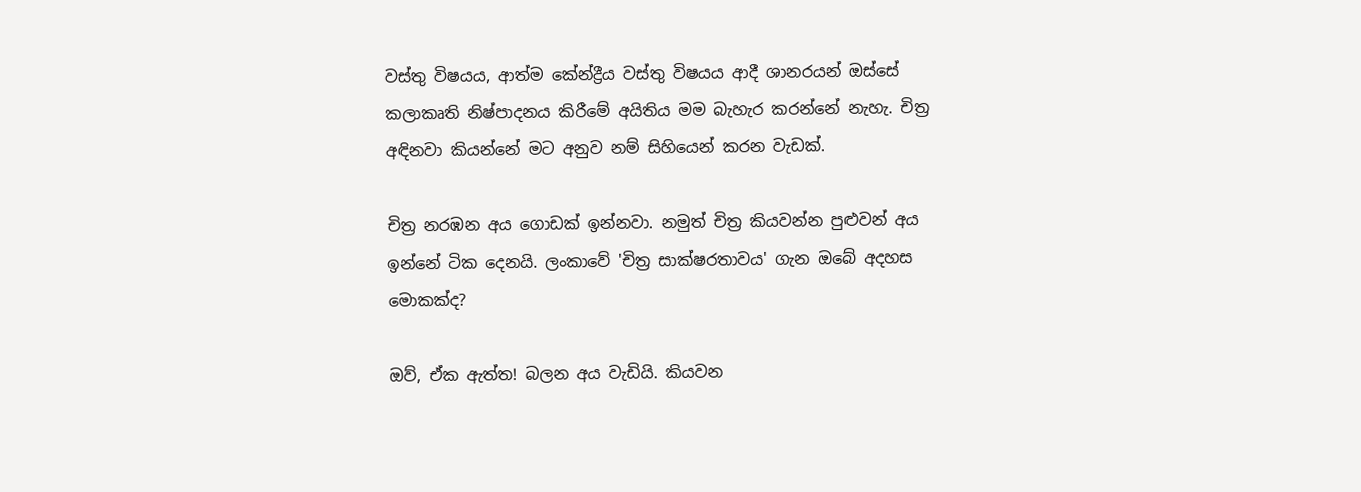වස්තු විෂයය, ආත්ම කේන්ද්‍රීය වස්තු විෂයය ආදී ශානරයන් ඔස්සේ කලාකෘති නිෂ්පාදනය කිරීමේ අයිතිය මම බැහැර කරන්නේ නැහැ. චිත්‍ර අඳිනවා කියන්නේ මට අනුව නම් සිහියෙන් කරන වැඩක්.

චිත්‍ර නරඹන අය ගොඩක් ඉන්නවා. නමුත් චිත්‍ර කියවන්න පුළුවන් අය ඉන්නේ ටික දෙනයි. ලංකාවේ 'චිත්‍ර සාක්ෂරතාවය' ගැන ඔබේ අදහස මොකක්ද?

ඔව්, ඒක ඇත්ත! බලන අය වැඩියි. කියවන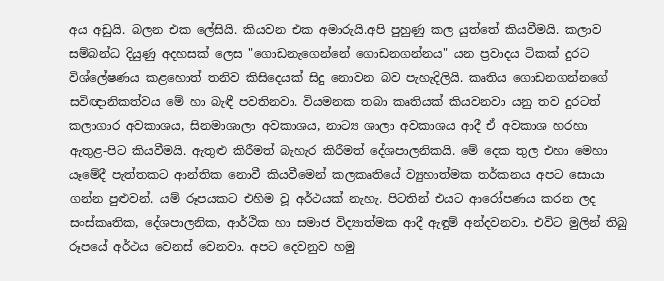අය අඩුයි. බලන එක ලේසියි. කියවන එක අමාරුයි.අපි පුහුණු කල යුත්තේ කියවීමයි. කලාව සම්බන්ධ දියුණු අදහසක් ලෙස "ගොඩනැගෙන්නේ ගොඩනගන්නය" යන ප්‍රවාදය ටිකක් දුරට විශ්ලේෂණය කළහොත් තනිව කිසිදෙයක් සිදු නොවන බව පැහැදිලියි. කෘතිය ගොඩනගන්නගේ සවිඥානිකත්වය මේ හා බැඳී පවතිනවා. වියමනක තබා කෘතියක් කියවනවා යනු තව දුරටත් කලාගාර අවකාශය, සිනමාශාලා අවකාශය, නාට්‍ය ශාලා අවකාශය ආදී ඒ අවකාශ හරහා ඇතුළ-පිට කියවීමයි. ඇතුළු කිරීමත් බැහැර කිරීමත් දේශපාලනිකයි. මේ දෙක තුල එහා මෙහා යෑමේදී පැත්තකට ආන්තික නොවී කියවීමෙන් කලකෘතියේ ව්‍යුහාත්මක තර්කනය අපට සොයා ගන්න පුළුවන්. යම් රූපයකට එහිම වූ අර්ථයක් නැහැ. පිටතින් එයට ආරෝපණය කරන ලද සංස්කෘතික, දේශපාලනික, ආර්ථික හා සමාජ විද්‍යාත්මක ආදී ඇඳුම් අන්දවනවා. එවිට මුලින් තිබු රූපයේ අර්ථය වෙනස් වෙනවා. අපට දෙවනුව හමු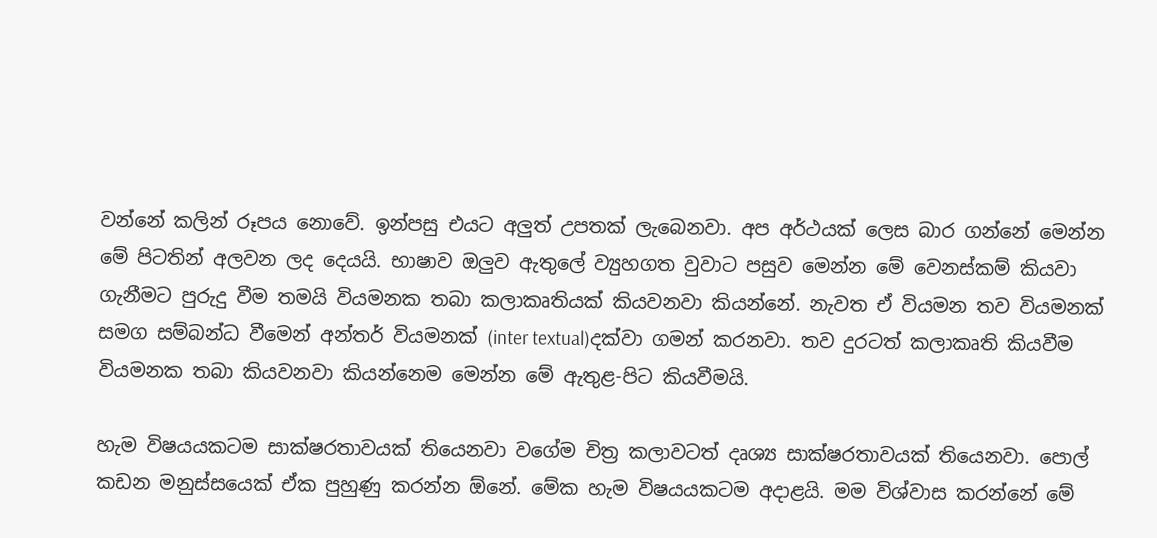වන්නේ කලින් රූපය නොවේ. ඉන්පසු එයට අලුත් උපතක් ලැබෙනවා. අප අර්ථයක් ලෙස බාර ගන්නේ මෙන්න මේ පිටතින් අලවන ලද දෙයයි. භාෂාව ඔලුව ඇතුලේ ව්‍යුහගත වුවාට පසුව මෙන්න මේ වෙනස්කම් කියවා ගැනීමට පුරුදු වීම තමයි වියමනක තබා කලාකෘතියක් කියවනවා කියන්නේ. නැවත ඒ වියමන තව වියමනක් සමග සම්බන්ධ වීමෙන් අන්තර් වියමනක් (inter textual)දක්වා ගමන් කරනවා. තව දුරටත් කලාකෘති කියවීම වියමනක තබා කියවනවා කියන්නෙම මෙන්න මේ ඇතුළ-පිට කියවීමයි.

හැම විෂයයකටම සාක්ෂරතාවයක් තියෙනවා වගේම චිත්‍ර කලාවටත් දෘශ්‍ය සාක්ෂරතාවයක් තියෙනවා. පොල් කඩන මනුස්සයෙක් ඒක පුහුණු කරන්න ඕනේ. මේක හැම විෂයයකටම අදාළයි. මම විශ්වාස කරන්නේ මේ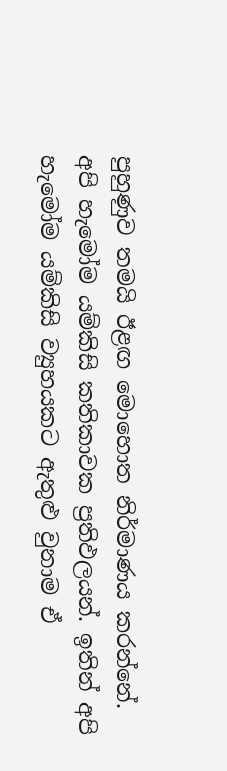පුහුණුව තමයි ඊළඟ මොහොත නිර්මාණය කරන්නේ. අපි හැමෝම යම්කිසි කතිකාවක ප්‍රතිඵලයන්. ඉතින් අපි හැමෝම යම්කිසි ව්‍යුහයකට ඇතුළු වුනාම ඒ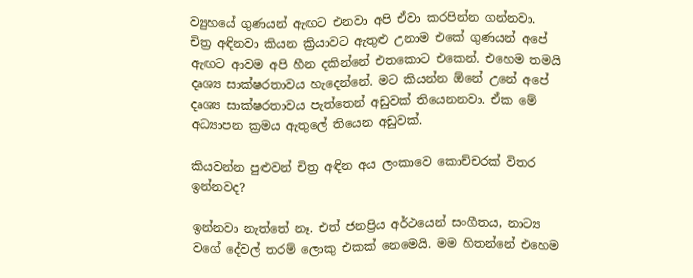ව්‍යුහයේ ගුණයන් ඇඟට එනවා අපි ඒවා කරපින්න ගන්නවා. චිත්‍ර අඳිනවා කියන ක්‍රියාවට ඇතුළු උනාම එකේ ගුණයන් අපේ ඇඟට ආවම අපි හීන දකින්නේ එතකොට එකෙන්. එහෙම තමයි දෘශ්‍ය සාක්ෂරතාවය හැදෙන්නේ. මට කියන්න ඕනේ උනේ අපේ දෘශ්‍ය සාක්ෂරතාවය පැත්තෙන් අඩුවක් තියෙනනවා. ඒක මේ අධ්‍යාපන ක්‍රමය ඇතුලේ තියෙන අඩුවක්.

කියවන්න පුළුවන් චිත්‍ර අඳින අය ලංකාවෙ කොච්චරක් විතර ඉන්නවද?

ඉන්නවා නැත්තේ නෑ. එත් ජනප්‍රිය අර්ථයෙන් සංගීතය, නාට්‍ය වගේ දේවල් තරම් ලොකු එකක් නෙමෙයි. මම හිතන්නේ එහෙම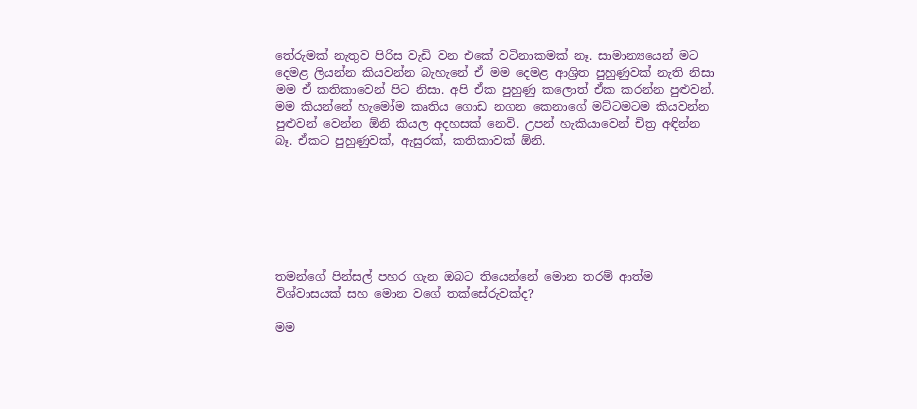තේරුමක් නැතුව පිරිස වැඩි වන එකේ වටිනාකමක් නෑ. සාමාන්‍යයෙන් මට දෙමළ ලියන්න කියවන්න බැහැනේ ඒ මම දෙමළ ආශ්‍රිත පුහුණුවක් නැති නිසා මම ඒ කතිකාවෙන් පිට නිසා. අපි ඒක පුහුණු කලොත් ඒක කරන්න පුළුවන්. මම කියන්නේ හැමෝම කෘතිය ගොඩ නගන කෙනාගේ මට්ටමටම කියවන්න පුළුවන් වෙන්න ඕනි කියල අදහසක් නෙවි. උපන් හැකියාවෙන් චිත්‍ර අඳින්න බෑ. ඒකට පුහුණුවක්, ඇසුරක්, කතිකාවක් ඕනි.







තමන්ගේ පින්සල් පහර ගැන ඔබට තියෙන්නේ මොන තරම් ආත්ම විශ්වාසයක් සහ මොන වගේ තක්සේරුවක්ද?

මම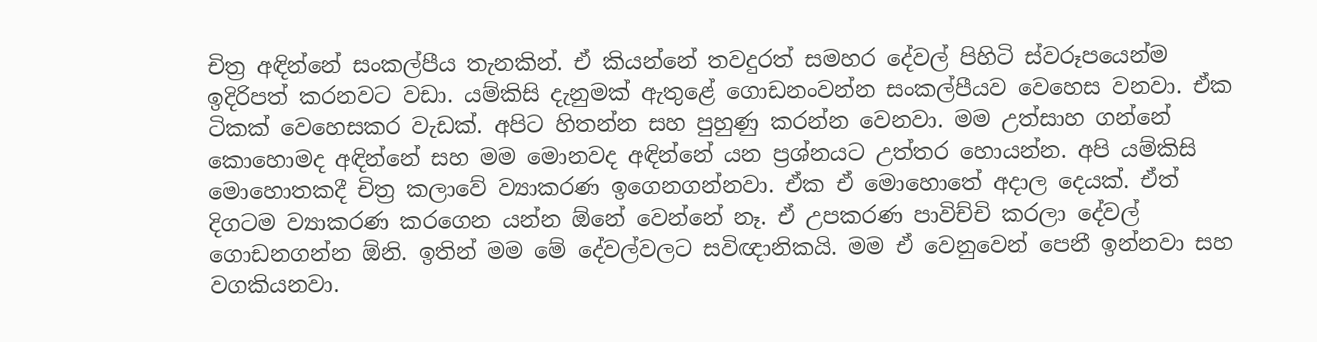චිත්‍ර අඳින්නේ සංකල්පීය තැනකින්. ඒ කියන්නේ තවදුරත් සමහර දේවල් පිහිටි ස්වරූපයෙන්ම ඉදිරිපත් කරනවට වඩා. යම්කිසි දැනුමක් ඇතුළේ ගොඩනංවන්න සංකල්පීයව වෙහෙස වනවා. ඒක ටිකක් වෙහෙසකර වැඩක්. අපිට හිතන්න සහ පුහුණු කරන්න වෙනවා. මම උත්සාහ ගන්නේ කොහොමද අඳින්නේ සහ මම මොනවද අඳින්නේ යන ප්‍රශ්නයට උත්තර හොයන්න. අපි යම්කිසි මොහොතකදී චිත්‍ර කලාවේ ව්‍යාකරණ ඉගෙනගන්නවා. ඒක ඒ මොහොතේ අදාල දෙයක්. ඒත් දිගටම ව්‍යාකරණ කරගෙන යන්න ඕනේ වෙන්නේ නෑ. ඒ උපකරණ පාවිච්චි කරලා දේවල් ගොඩනගන්න ඕනි. ඉතින් මම මේ දේවල්වලට සවිඥානිකයි. මම ඒ වෙනුවෙන් පෙනී ඉන්නවා සහ වගකියනවා.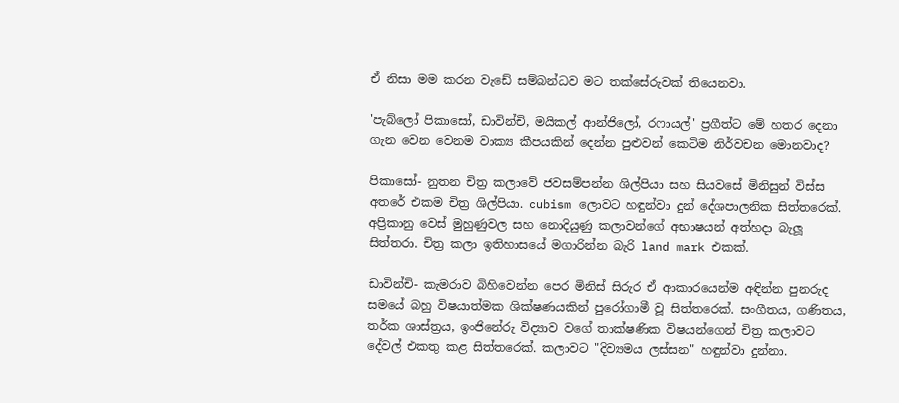ඒ නිසා මම කරන වැඩේ සම්බන්ධව මට තක්සේරුවක් තියෙනවා.

'පැබ්ලෝ පිකාසෝ, ඩාවින්චි, මයිකල් ආන්ජිලෝ, රෆායල්' ප්‍රගීත්ට මේ හතර දෙනා ගැන වෙන වෙනම වාක්‍ය කීපයකින් දෙන්න පුළුවන් කෙටිම නිර්වචන මොනවාද?

පිකාසෝ- නුතන චිත්‍ර කලාවේ ජවසම්පන්න ශිල්පියා සහ සියවසේ මිනිසුන් විස්ස අතරේ එකම චිත්‍ර ශිල්පියා. cubism ලොවට හඳුන්වා දුන් දේශපාලනික සිත්තරෙක්. අප්‍රිකානු වෙස් මුහුණුවල සහ නොදියුණු කලාවන්ගේ අභාෂයන් අත්හදා බැලූ සිත්තරා. චිත්‍ර කලා ඉතිහාසයේ මගාරින්න බැරි land mark එකක්.

ඩාවින්චි- කැමරාව බිහිවෙන්න පෙර මිනිස් සිරුර ඒ ආකාරයෙන්ම අඳින්න පුනරුද සමයේ බහු විෂයාත්මක ශික්ෂණයකින් පුරෝගාමී වූ සිත්තරෙක්. සංගීතය, ගණිතය, තර්ක ශාස්ත්‍රය, ඉංජිනේරු විද්‍යාව වගේ තාක්ෂණික විෂයන්ගෙන් චිත්‍ර කලාවට දේවල් එකතු කළ සිත්තරෙක්. කලාවට "දිව්‍යමය ලස්සන" හඳුන්වා දුන්නා.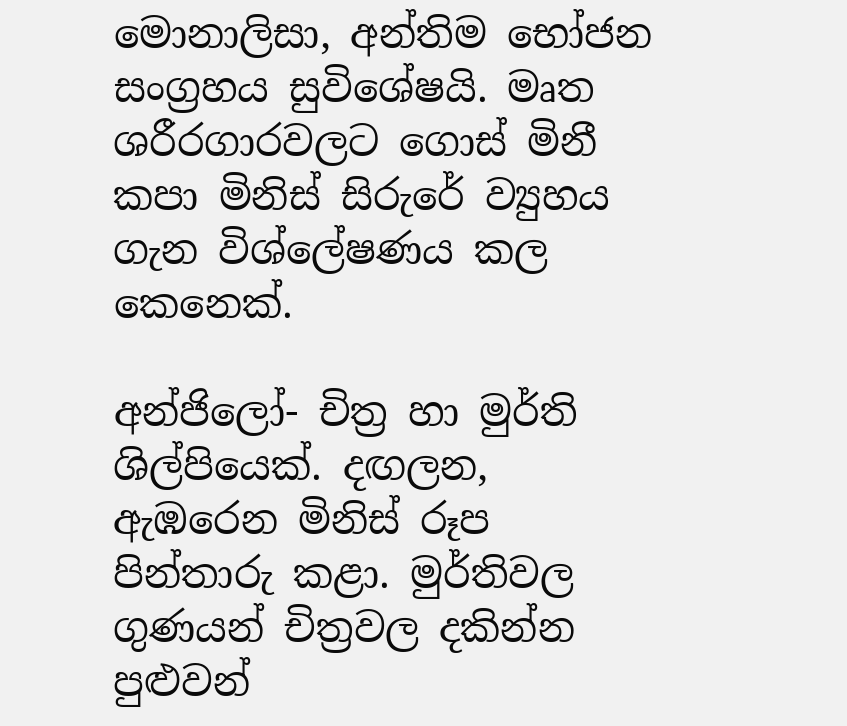මොනාලිසා, අන්තිම භෝජන සංග්‍රහය සුවිශේෂයි. මෘත ශරීරගාරවලට ගොස් මිනී කපා මිනිස් සිරුරේ ව්‍යුහය ගැන විශ්ලේෂණය කල කෙනෙක්.

අන්ජිලෝ- චිත්‍ර හා මුර්ති ශිල්පියෙක්. දඟලන, ඇඹරෙන මිනිස් රූප පින්තාරු කළා. මුර්තිවල ගුණයන් චිත්‍රවල දකින්න පුළුවන්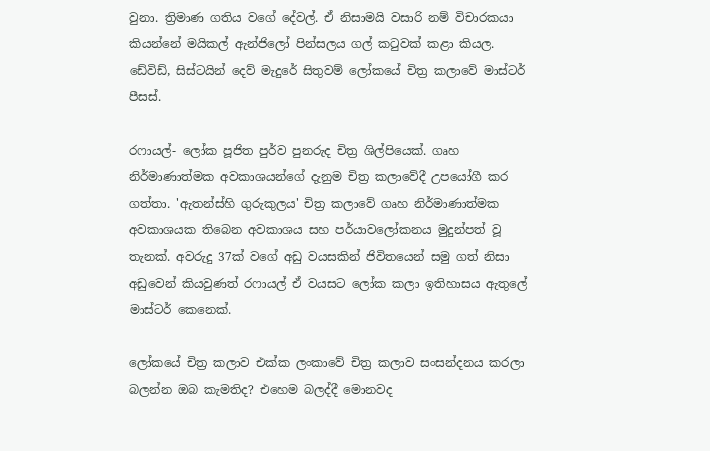වුනා. ත්‍රිමාණ ගතිය වගේ දේවල්. ඒ නිසාමයි වසාරි නම් විචාරකයා කියන්නේ මයිකල් ඇන්ජිලෝ පින්සලය ගල් කටුවක් කළා කියල. ඩේවිඩ්, සිස්ටයින් දෙව් මැදුරේ සිතුවම් ලෝකයේ චිත්‍ර කලාවේ මාස්ටර් පීසස්.

රෆායල්- ලෝක පූජිත පුර්ව පුනරුද චිත්‍ර ශිල්පියෙක්. ගෘහ නිර්මාණාත්මක අවකාශයන්ගේ දැනුම චිත්‍ර කලාවේදී උපයෝගී කර ගත්තා. 'ඇතන්ස්හි ගුරුකුලය' චිත්‍ර කලාවේ ගෘහ නිර්මාණාත්මක අවකාශයක තිබෙන අවකාශය සහ පර්යාවලෝකනය මුදුන්පත් වූ තැනක්. අවරුදු 37ක් වගේ අඩු වයසකින් ජිවිතයෙන් සමු ගත් නිසා අඩුවෙන් කියවුණත් රෆායල් ඒ වයසට ලෝක කලා ඉතිහාසය ඇතුලේ මාස්ටර් කෙනෙක්.

ලෝකයේ චිත්‍ර කලාව එක්ක ලංකාවේ චිත්‍ර කලාව සංසන්දනය කරලා බලන්න ඔබ කැමතිද? එහෙම බලද්දී මොනවද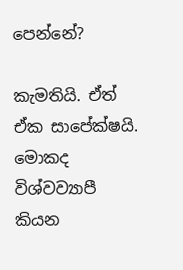පෙන්නේ?

කැමතියි. ඒත් ඒක සාපේක්ෂයි. මොකද විශ්වව්‍යාපී කියන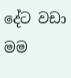දේට වඩා මම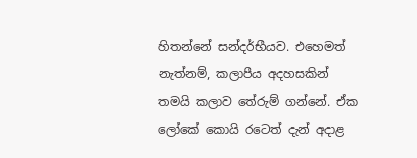හිතන්නේ සන්දර්භීයව. එහෙමත් නැත්නම්, කලාපීය අදහසකින් තමයි කලාව තේරුම් ගන්නේ. ඒක ලෝකේ කොයි රටෙත් දැන් අදාළ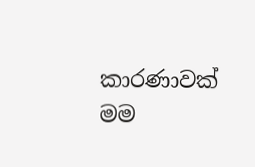කාරණාවක් මම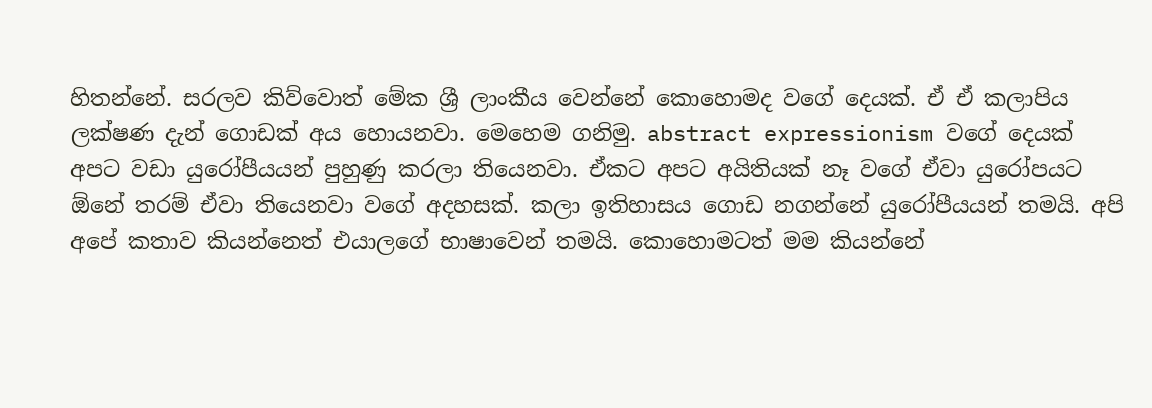හිතන්නේ. සරලව කිව්වොත් මේක ශ්‍රී ලාංකීය වෙන්නේ කොහොමද වගේ දෙයක්. ඒ ඒ කලාපිය ලක්ෂණ දැන් ගොඩක් අය හොයනවා. මෙහෙම ගනිමු. abstract expressionism වගේ දෙයක් අපට වඩා යුරෝපීයයන් පුහුණු කරලා තියෙනවා. ඒකට අපට අයිතියක් නෑ වගේ ඒවා යුරෝපයට ඕනේ තරම් ඒවා තියෙනවා වගේ අදහසක්. කලා ඉතිහාසය ගොඩ නගන්නේ යුරෝපීයයන් තමයි. අපි අපේ කතාව කියන්නෙත් එයාලගේ භාෂාවෙන් තමයි. කොහොමටත් මම කියන්නේ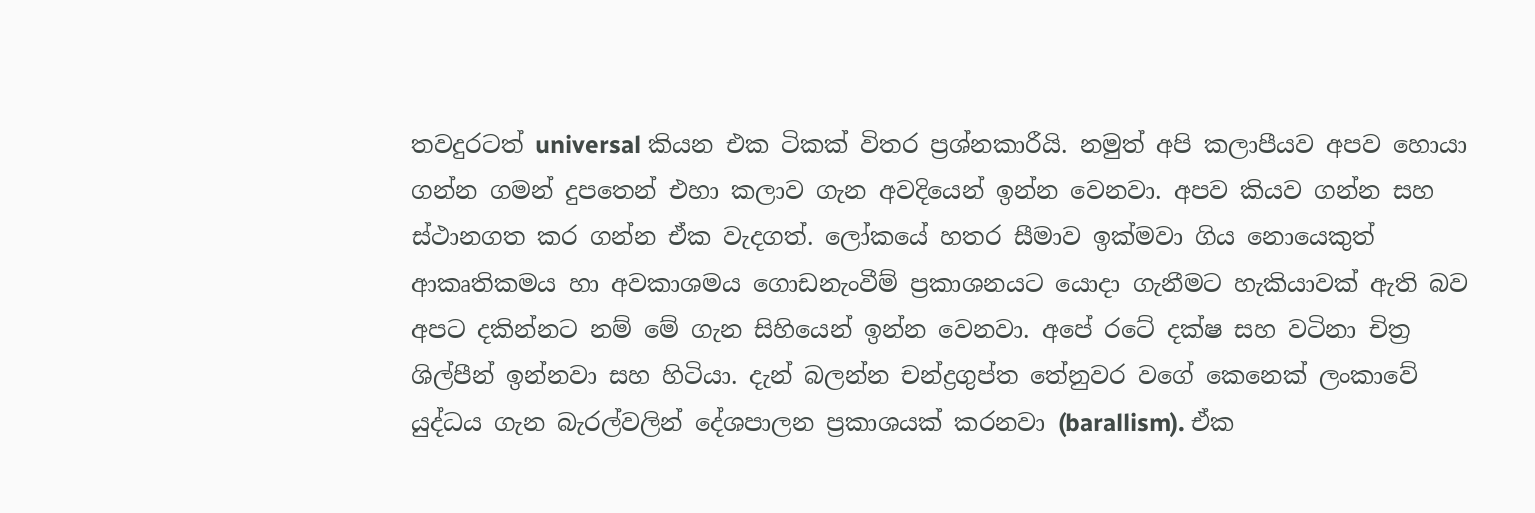තවදුරටත් universal කියන එක ටිකක් විතර ප්‍රශ්නකාරීයි. නමුත් අපි කලාපීයව අපව හොයා ගන්න ගමන් දුපතෙන් එහා කලාව ගැන අවදියෙන් ඉන්න වෙනවා. අපව කියව ගන්න සහ ස්ථානගත කර ගන්න ඒක වැදගත්. ලෝකයේ හතර සීමාව ඉක්මවා ගිය නොයෙකුත් ආකෘතිකමය හා අවකාශමය ගොඩනැංවීම් ප්‍රකාශනයට යොදා ගැනීමට හැකියාවක් ඇති බව අපට දකින්නට නම් මේ ගැන සිහියෙන් ඉන්න වෙනවා. අපේ රටේ දක්ෂ සහ වටිනා චිත්‍ර ශිල්පීන් ඉන්නවා සහ හිටියා. දැන් බලන්න චන්ද්‍රගුප්ත තේනුවර වගේ කෙනෙක් ලංකාවේ යුද්ධය ගැන බැරල්වලින් දේශපාලන ප්‍රකාශයක් කරනවා (barallism). ඒක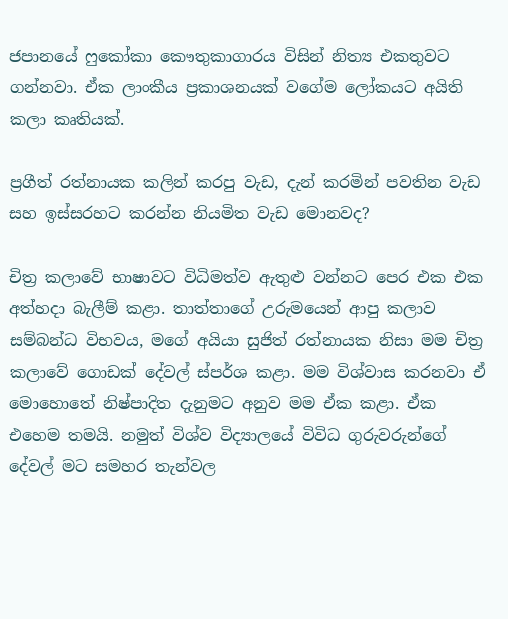ජපානයේ ෆුකෝකා කෞතුකාගාරය විසින් නිත්‍ය එකතුවට ගන්නවා. ඒක ලාංකීය ප්‍රකාශනයක් වගේම ලෝකයට අයිති කලා කෘතියක්.

ප්‍රගීත් රත්නායක කලින් කරපු වැඩ, දැන් කරමින් පවතින වැඩ සහ ඉස්සරහට කරන්න නියමිත වැඩ මොනවද?

චිත්‍ර කලාවේ භාෂාවට විධිමත්ව ඇතුළු වන්නට පෙර එක එක අත්හදා බැලීම් කළා. තාත්තාගේ උරුමයෙන් ආපු කලාව සම්බන්ධ විභවය, මගේ අයියා සුජිත් රත්නායක නිසා මම චිත්‍ර කලාවේ ගොඩක් දේවල් ස්පර්ශ කළා. මම විශ්වාස කරනවා ඒ මොහොතේ නිෂ්පාදිත දැනුමට අනුව මම ඒක කළා. ඒක එහෙම තමයි. නමුත් විශ්ව විද්‍යාලයේ විවිධ ගුරුවරුන්ගේ දේවල් මට සමහර තැන්වල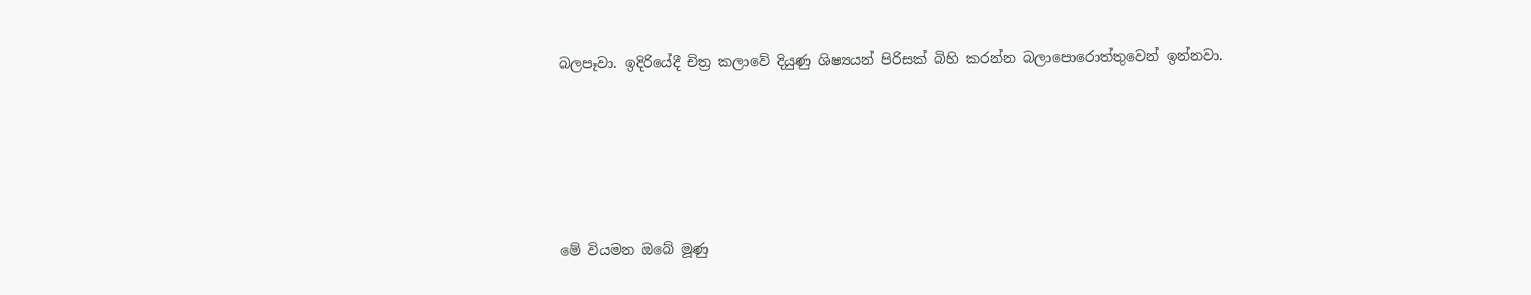බලපෑවා. ඉදිරියේදී චිත්‍ර කලාවේ දියුණු ශිෂ්‍යයන් පිරිසක් බිහි කරන්න බලාපොරොත්තුවෙන් ඉන්නවා.





මේ වියමන ඔබේ මූණු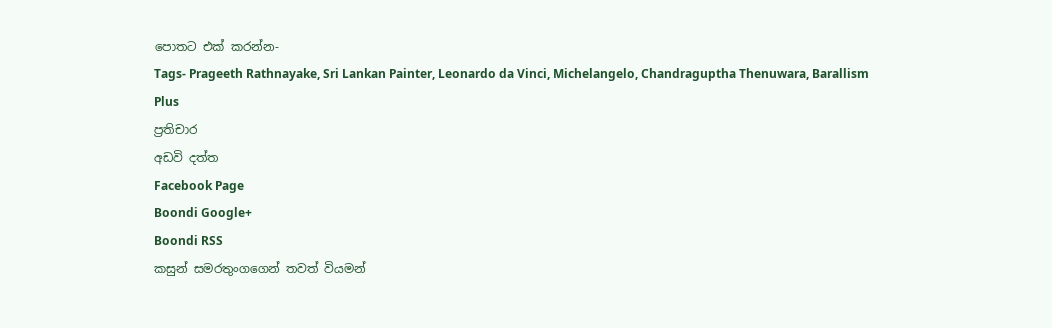පොතට එක් කරන්න-
Tags- Prageeth Rathnayake, Sri Lankan Painter, Leonardo da Vinci, Michelangelo, Chandraguptha Thenuwara, Barallism
Plus
ප්‍රතිචාර
අඩවි දත්ත
Facebook Page
Boondi Google+
Boondi RSS
කසුන් සමරතුංගගෙන් තවත් වියමන්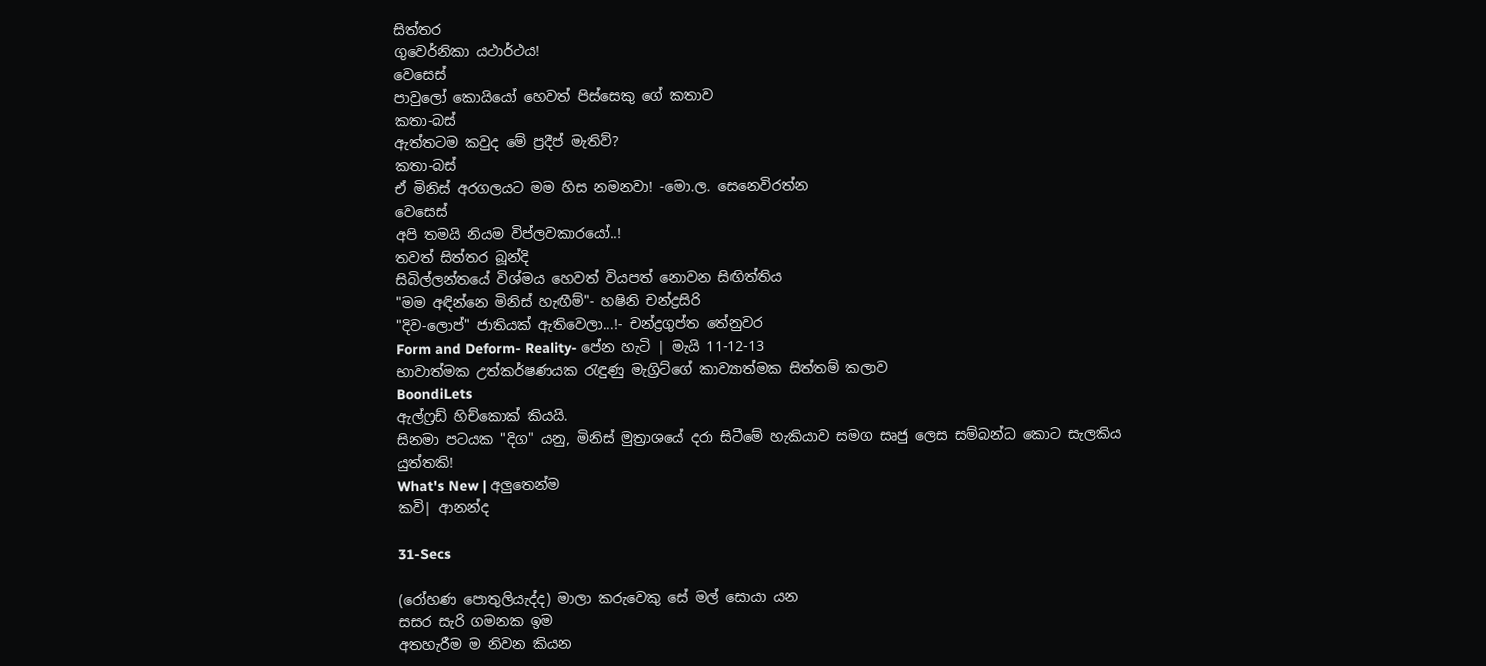සිත්තර
ගුවෙර්නිකා යථාර්ථය!
වෙසෙස්
පාවුලෝ කොයියෝ හෙවත් පිස්සෙකු ගේ කතාව
කතා-බස්
ඇත්තටම කවුද මේ ප්‍රදීප් මැතිව්?
කතා-බස්
ඒ මිනිස් අරගලයට මම හිස නමනවා! -මො.ල. සෙනෙවිරත්න
වෙසෙස්
අපි තමයි නියම විප්ලවකාරයෝ..!
තවත් සිත්තර බූන්දි
සිබිල්ලන්තයේ විශ්මය හෙවත් වියපත් නොවන සිඟිත්තිය
"මම අඳින්නෙ මිනිස් හැඟීම්"- හෂිනි චන්ද්‍රසිරි
"දිව-ලොප්" ජාතියක් ඇතිවෙලා...!- චන්ද්‍රගුප්ත තේනුවර
Form and Deform- Reality- පේන හැටි | මැයි 11-12-13
භාවාත්මක උත්කර්ෂණයක රැඳුණු මැග්‍රිට්‌ගේ කාව්‍යාත්මක සිත්තම් කලාව
BoondiLets
ඇල්ෆ්‍රඩ් හිච්කොක් කියයි.
සිනමා පටයක "දිග" යනු, මිනිස් මුත්‍රාශයේ දරා සිටීමේ හැකියාව සමග සෘජු ලෙස සම්බන්ධ කොට සැලකිය යුත්තකි!
What's New | අලුතෙන්ම
කවි| ආනන්ද

31-Secs

(රෝහණ පොතුලියැද්ද) මාලා කරුවෙකු සේ මල් සොයා යන
සසර සැරි ගමනක ඉම
අතහැරීම ම නිවන කියන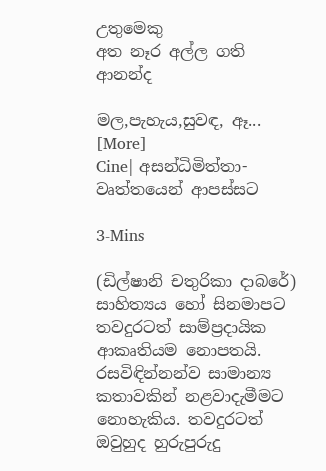උතුමෙකු
අත නෑර අල්ල ගති ආනන්ද

මල,පැහැය,සුවඳ, ඈ... [More]
Cine| අසන්ධිමිත්තා- වෘත්තයෙන් ආපස්සට

3-Mins

(ඩිල්ෂානි චතුරිකා දාබරේ) සාහිත්‍යය හෝ සිනමාපට තවදුරටත් සාම්ප්‍රදායික ආකෘතියම නොපතයි. රසවිඳින්නන්ව සාමාන්‍ය කතාවකින් නළවාදැමීමට නොහැකිය. තවදුරටත් ඔවුහුද හුරුපුරුදු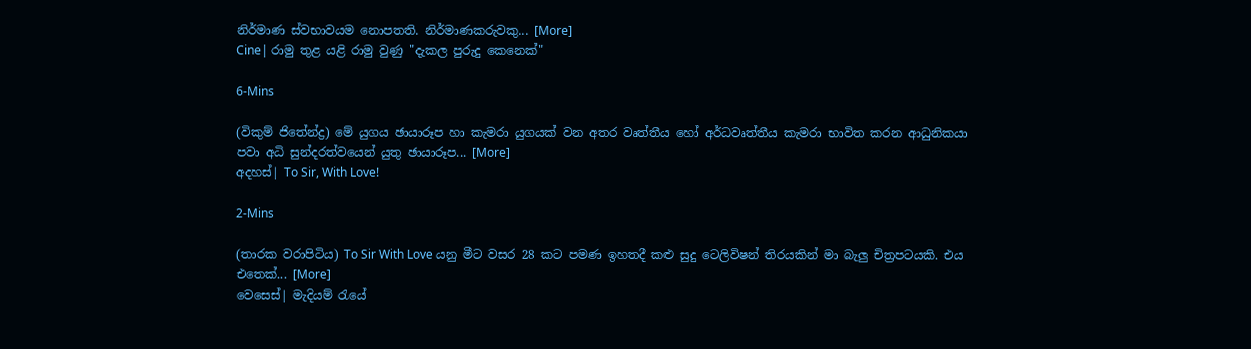නිර්මාණ ස්වභාවයම නොපතති. නිර්මාණකරුවකු... [More]
Cine| රාමු තුළ යළි රාමු වුණු "දැකල පුරුදු කෙනෙක්"

6-Mins

(විකුම් ජිතේන්ද්‍ර) මේ යුගය ඡායාරූප හා කැමරා යුගයක් වන අතර වෘත්තීය හෝ අර්ධවෘත්තීය කැමරා භාවිත කරන ආධුනිකයා පවා අධි සුන්දරත්වයෙන් යුතු ඡායාරූප... [More]
අදහස්| To Sir, With Love!

2-Mins

(තාරක වරාපිටිය) To Sir With Love යනු මීට වසර 28 කට පමණ ඉහතදී කළු සුදු ටෙලිවිෂන් තිරයකින් මා බැලු චිත්‍රපටයකි. එය එතෙක්... [More]
වෙසෙස්| මැදියම් රැයේ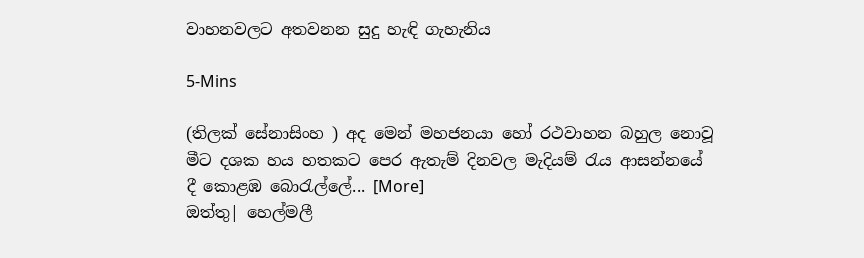වාහනවලට අතවනන සුදු හැඳි ගැහැනිය

5-Mins

(තිලක් සේනාසිංහ ) අද මෙන් මහජනයා හෝ රථවාහන බහුල නොවූ මීට දශක හය හතකට පෙර ඇතැම් දිනවල මැදියම් රැය ආසන්නයේ දී කොළඹ බොරැල්ලේ... [More]
ඔත්තු| හෙල්මලී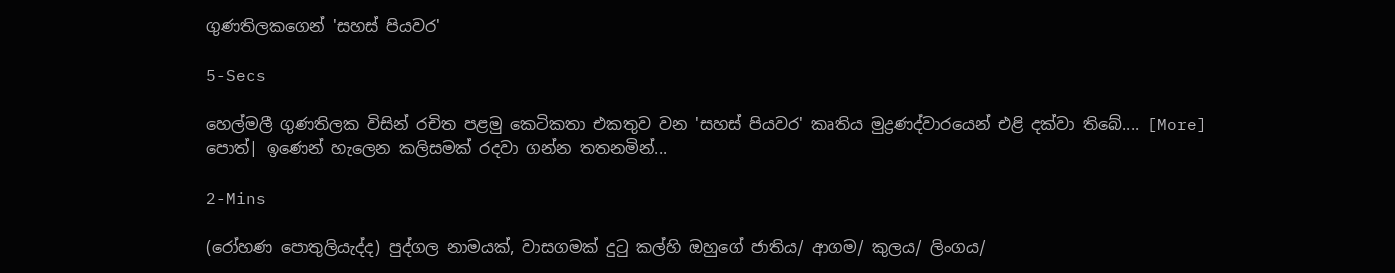ගුණතිලකගෙන් 'සහස් පියවර'

5-Secs

හෙල්මලී ගුණතිලක විසින් රචිත පළමු කෙටිකතා එකතුව වන 'සහස් පියවර' කෘතිය මුද්‍රණද්වාරයෙන් එළි දක්වා තිබේ.... [More]
පොත්| ඉණෙන් හැලෙන කලිසමක් රදවා ගන්න තතනමින්...

2-Mins

(රෝහණ පොතුලියැද්ද) පුද්ගල නාමයක්, වාසගමක් දුටු කල්හි ඔහුගේ ජාතිය/ ආගම/ කුලය/ ලිංගය/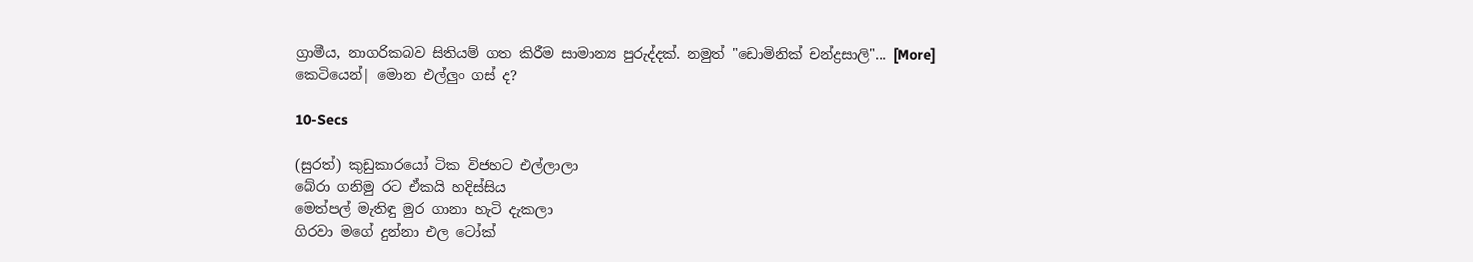ග්‍රාමීය, නාගරිකබව සිතියම් ගත කිරීම සාමාන්‍ය පුරුද්දක්. නමුත් "ඩොමිනික් චන්ද්‍රසාලි"... [More]
කෙටියෙන්| මොන එල්ලුං ගස් ද?

10-Secs

(සුරත්) කුඩුකාරයෝ ටික විජහට එල්ලාලා
බේරා ගනිමු රට ඒකයි හදිස්සිය
මෙත්පල් මැතිඳු මුර ගානා හැටි දැකලා
ගිරවා මගේ දුන්නා එල ටෝක්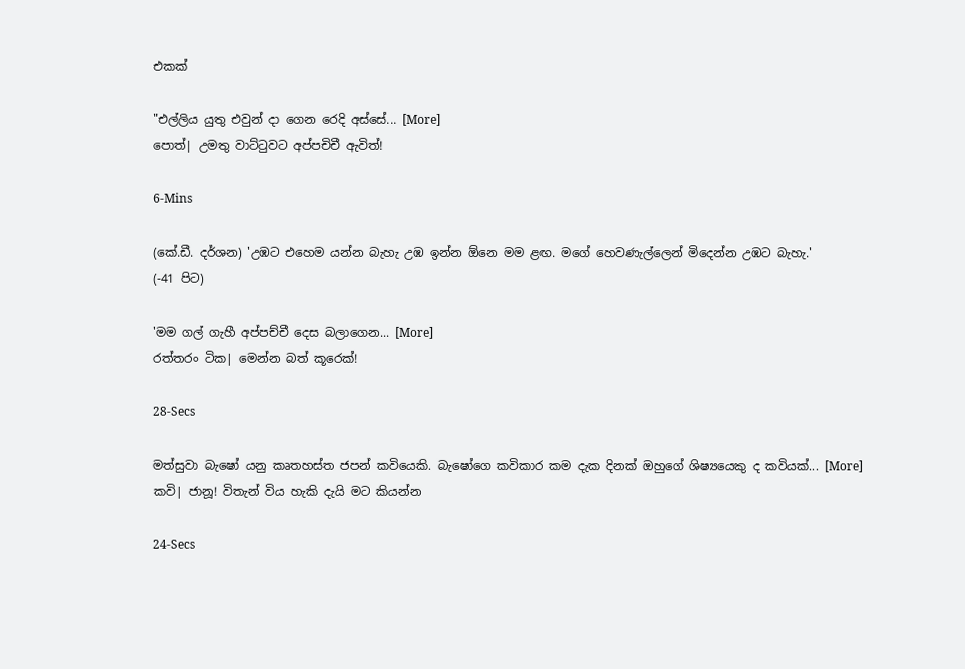එකක්

"එල්ලිය යුතු එවුන් දා ගෙන රෙදි අස්සේ... [More]
පොත්| උමතු වාට්ටුවට අප්පචිචී ඇවිත්!

6-Mins

(කේ.ඩී. දර්ශන) 'උඹට එහෙම යන්න බැහැ උඹ ඉන්න ඕනෙ මම ළඟ. මගේ හෙවණැල්ලෙන් මිදෙන්න උඹට බැහැ.'
(-41 පිට)

'මම ගල් ගැහී අප්පච්චී දෙස බලාගෙන... [More]
රත්තරං ටික| මෙන්න බත් කූරෙක්!

28-Secs

මත්සුවා බැෂෝ යනු කෘතහස්ත ජපන් කවියෙකි. බැෂෝගෙ කවිකාර කම දැක දිනක් ඔහුගේ ශිෂ්‍යයෙකු ද කවියක්... [More]
කවි| ජානූ! විතැන් විය හැකි දැයි මට කියන්න

24-Secs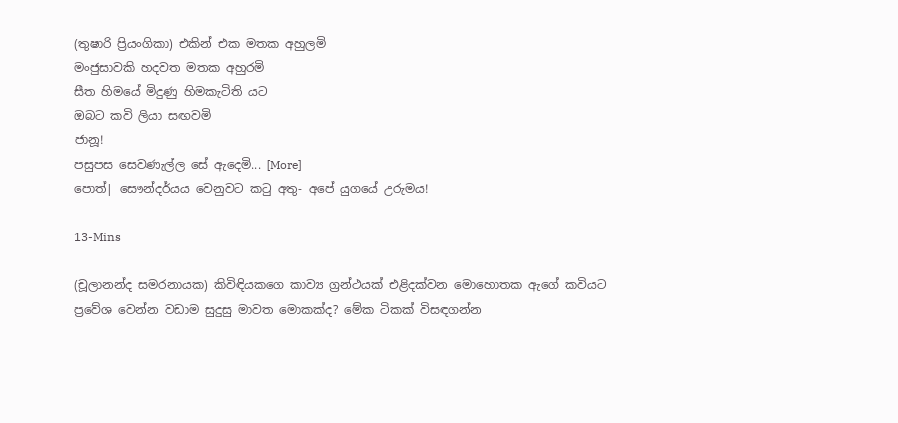(තුෂාරි ප්‍රියංගිකා) එකින් එක මතක අහුලමි
මංජුසාවකි හදවත මතක අහුරමි
සීත හිමයේ මිදුණු හිමකැටිති යට
ඔබට කවි ලියා සඟවමි
ජානූ!
පසුපස සෙවණැල්ල සේ ඇදෙමි... [More]
පොත්| සෞන්දර්යය වෙනුවට කටු අතු- අපේ යුගයේ උරුමය!

13-Mins

(චූලානන්ද සමරනායක) කිවිඳියකගෙ කාව්‍ය ග්‍රන්ථයක් එළිදක්වන මොහොතක ඇගේ කවියට ප්‍රවේශ වෙන්න වඩාම සුදුසු මාවත මොකක්ද? මේක ටිකක් විසඳගන්න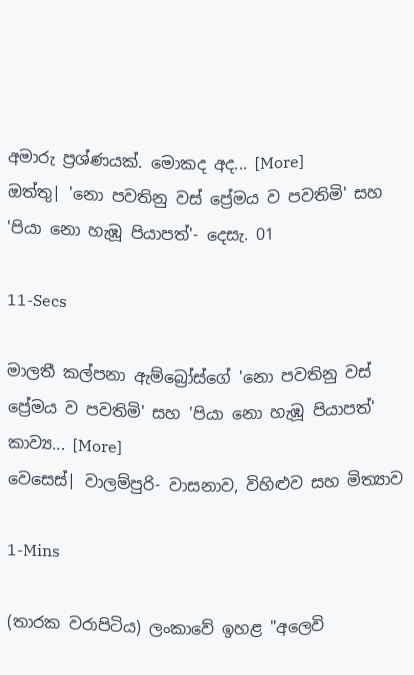අමාරු ප්‍රශ්ණයක්. මොකද අද... [More]
ඔත්තු| 'නො පවතිනු වස් ප්‍රේමය ව පවතිමි' සහ 'පියා නො හැඹූ පියාපත්'- දෙසැ. 01

11-Secs

මාලතී කල්පනා ඇම්බ්‍රෝස්ගේ 'නො පවතිනු වස් ප්‍රේමය ව පවතිමි' සහ 'පියා නො හැඹූ පියාපත්' කාව්‍ය... [More]
වෙසෙස්| වාලම්පුරි- වාසනාව, විහිළුව සහ මිත්‍යාව

1-Mins

(තාරක වරාපිටිය) ලංකාවේ ඉහළ "අලෙවි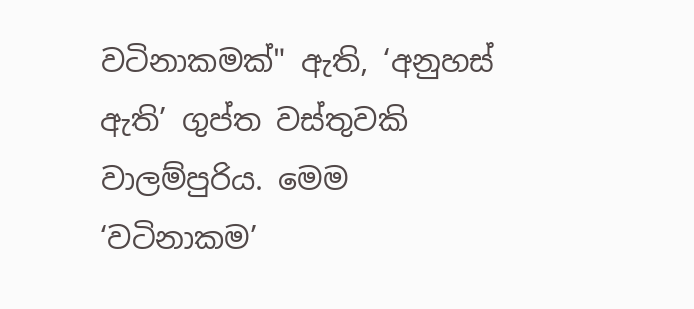වටිනාකමක්" ඇති, ‘අනුහස් ඇති’ ගුප්ත වස්තුවකි වාලම්පුරිය. මෙම ‘වටිනාකම’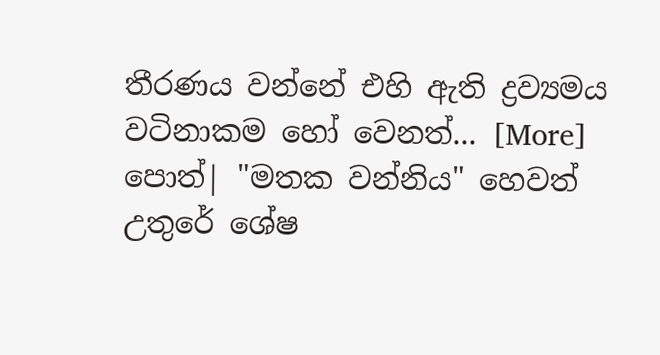තීරණය වන්නේ එහි ඇති ද්‍රව්‍යමය වටිනාකම හෝ වෙනත්... [More]
පොත්| "මතක වන්නිය" හෙවත් උතුරේ ශේෂ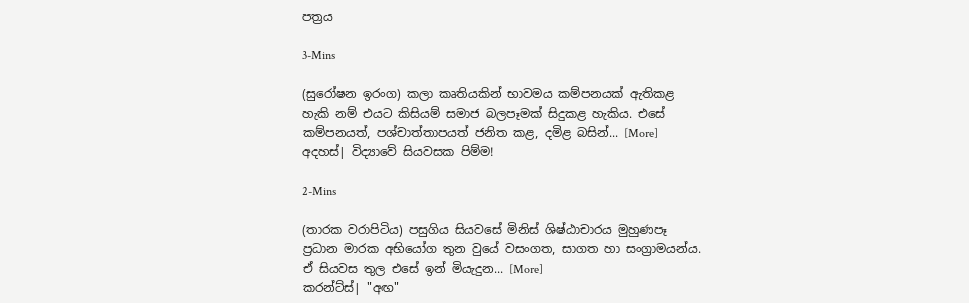පත්‍රය

3-Mins

(සුරෝෂන ඉරංග) කලා කෘතියකින් භාවමය කම්පනයක් ඇතිකළ හැකි නම් එයට කිසියම් සමාජ බලපෑමක් සිදුකළ හැකිය. එසේ කම්පනයත්, පශ්චාත්තාපයත් ජනිත කළ, දමිළ බසින්... [More]
අදහස්| විද්‍යාවේ සියවසක පිම්ම!

2-Mins

(තාරක වරාපිටිය) පසුගිය සියවසේ මිනිස් ශිෂ්ඨාචාරය මුහුණපෑ ප්‍රධාන මාරක අභියෝග තුන වුයේ වසංගත, සාගත හා සංග්‍රාමයන්ය. ඒ සියවස තුල එසේ ඉන් මියැදුන... [More]
කරන්ට්ස්| "අඟ"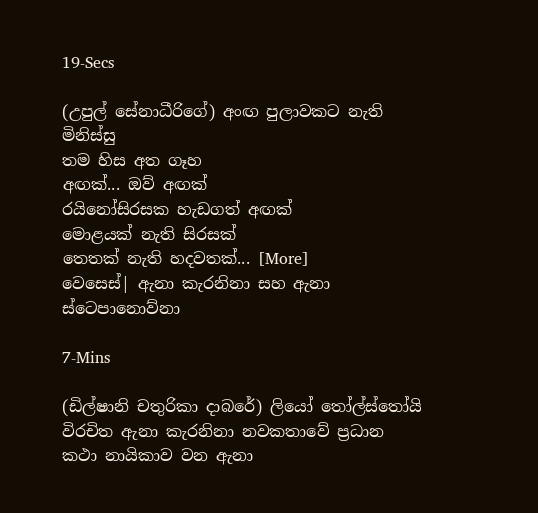19-Secs

(උපුල් සේනාධීරිගේ) අංඟ පුලාවකට නැති මිනිස්සු
තම හිස අත ගෑහ
අඟක්... ඔව් අඟක්
රයිනෝසිරසක හැඩගත් අඟක්
මොළයක් නැති සිරසක්
තෙතක් නැති හදවතක්... [More]
වෙසෙස්| ඇනා කැරනිනා සහ ඇනා ස්ටෙපානොව්නා

7-Mins

(ඩිල්ෂානි චතුරිකා දාබරේ) ලියෝ තෝල්ස්තෝයි විරචිත ඇනා කැරනිනා නවකතාවේ ප්‍රධාන කථා නායිකාව වන ඇනා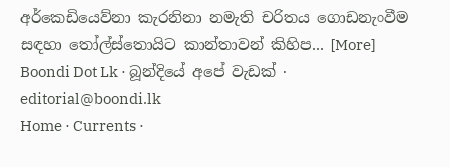අර්කෙඩියෙව්නා කැරනිනා නමැති චරිතය ගොඩනැංවීම සඳහා තෝල්ස්තොයිට කාන්තාවන් කිහිප... [More]
Boondi Dot Lk · බූන්දියේ අපේ වැඩක් · editorial@boondi.lk
Home · Currents ·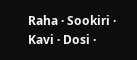Raha · Sookiri · Kavi · Dosi ·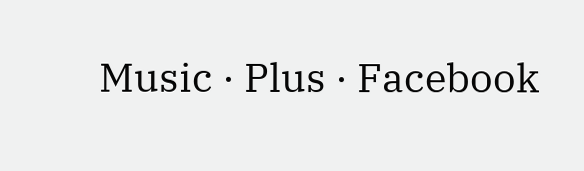Music · Plus · Facebook